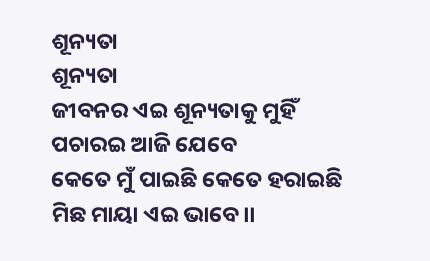ଶୂନ୍ୟତା
ଶୂନ୍ୟତା
ଜୀବନର ଏଇ ଶୂନ୍ୟତାକୁ ମୁହିଁ
ପଚାରଇ ଆଜି ଯେବେ
କେତେ ମୁଁ ପାଇଛି କେତେ ହରାଇଛି
ମିଛ ମାୟା ଏଇ ଭାବେ।।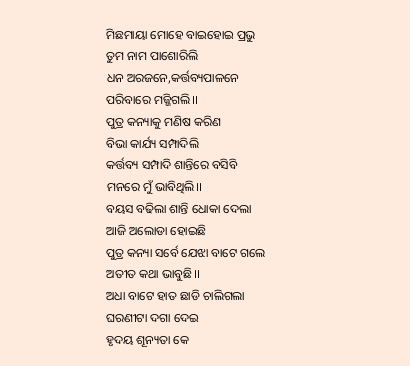ମିଛମାୟା ମୋହେ ବାଇହୋଇ ପ୍ରଭୁ
ତୁମ ନାମ ପାଶୋରିଲି
ଧନ ଅରଜନେ,କର୍ତ୍ତବ୍ୟପାଳନେ
ପରିବାରେ ମଜ୍ଜିଗଲି।।
ପୁତ୍ର କନ୍ୟାକୁ ମଣିଷ କରିଣ
ବିଭା କାର୍ଯ୍ୟ ସମ୍ପାଦିଲି
କର୍ତ୍ତବ୍ୟ ସମ୍ପାଦି ଶାନ୍ତିରେ ବସିବି
ମନରେ ମୁଁ ଭାବିଥିଲି।।
ବୟସ ବଢିଲା ଶାନ୍ତି ଧୋକା ଦେଲା
ଆଜି ଅଲୋଡା ହୋଇଛି
ପୁତ୍ର କନ୍ୟା ସର୍ବେ ଯେଝା ବାଟେ ଗଲେ
ଅତୀତ କଥା ଭାବୁଛି।।
ଅଧା ବାଟେ ହାତ ଛାଡି ଚାଲିଗଲା
ଘରଣୀଟା ଦଗା ଦେଇ
ହୃଦୟ ଶୂନ୍ୟତା କେ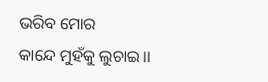ଭରିବ ମୋର
କାନ୍ଦେ ମୁହଁକୁ ଲୁଚାଇ।।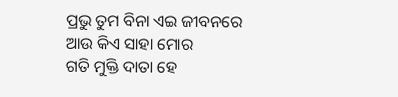ପ୍ରଭୁ ତୁମ ବିନା ଏଇ ଜୀବନରେ
ଆଉ କିଏ ସାହା ମୋର
ଗତି ମୁକ୍ତି ଦାତା ହେ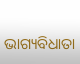ଭାଗ୍ୟବିଧାତା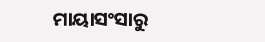ମାୟାସଂସାରୁ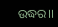ଉଦ୍ଧର।।